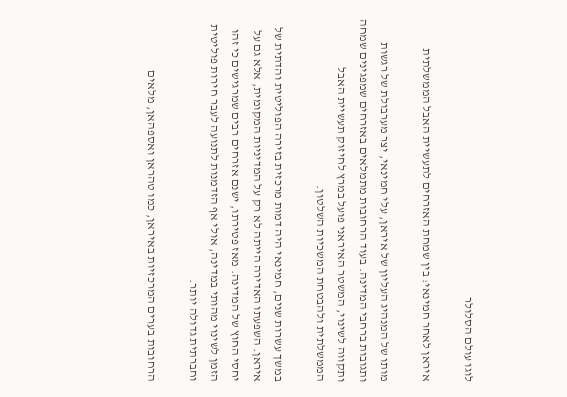לוגו עולם הסלולר

איראן לאחר חמינאי: בין שמחת האזרחים לתעשיית האבל הממשלתית

מותו של המנהיג העליון של איראן, עלי חמינאי, יצר מערבולת של רגשות ותגובות ברחבי המדינה. בעוד הרחובות מתמלאים באזרחים שמפגינים שמחה ותקווה לשינוי, המשטר האיראני פועל במרץ לחיזוק תעשיית האבל הממשלתית ולהבטחת המשכיות השלטון.

במשך עשרות שנים, חמינאי היה דמות מרכזית בזירה הפוליטית והדתית של איראן. השפעתו האדירה הייתה לא רק על המדיניות המקומית, אלא גם על יחסי החוץ של המדינה. מאז פטירתו, ישנם אזרחים רבים שמרגישים כי זהו הזמן לשינוי מהותי במדינה, אולי אף הזדמנות לתנועה לעבר חירות פוליטית וחברתית גדולה יותר.

הרחובות בערים המרכזיות באיראן, כמו טהראן ואספהאן, מלאים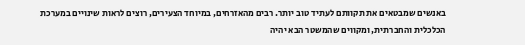באנשים שמבטאים את תקוותם לעתיד טוב יותר. רבים מהאזרחים, במיוחד הצעירים, רוצים לראות שינויים במערכת הכלכלית והחברתית, ומקווים שהמשטר הבא יהיה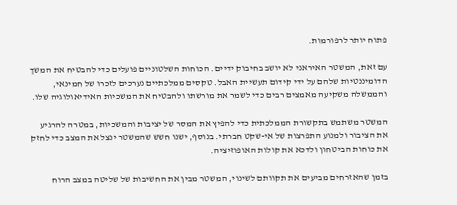פתוח יותר לרפורמות.

עם זאת, המשטר האיראני לא יושב בחיבוק ידיים. הכוחות השלטוניים פועלים כדי להבטיח את המשך הדומיננטיות שלהם על ידי קידום תעשיית האבל. טקסים ממלכתיים נערכים לזכרו של חמינאי, והממשלה משקיעה מאמצים רבים כדי לשמר את מורשתו ולהבטיח את המשכיות האידיאולוגיה שלו.

המשטר משתמש בתקשורת הממלכתית כדי להפיץ את המסר של יציבות והמשכיות, במטרה להרגיע את הציבור ולמנוע התפרצות של אי-שקט חברתי. בנוסף, ישנו חשש שהמשטר ינצל את המצב כדי לחזק את כוחות הביטחון ולדכא את קולות האופוזיציה.

בזמן שהאזרחים מביעים את תקוותם לשינוי, המשטר מבין את החשיבות של שליטה במצב הרוח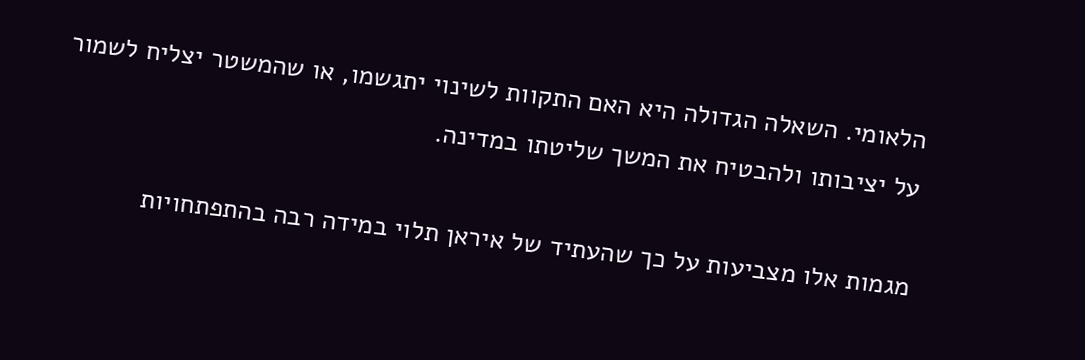הלאומי. השאלה הגדולה היא האם התקוות לשינוי יתגשמו, או שהמשטר יצליח לשמור על יציבותו ולהבטיח את המשך שליטתו במדינה.

מגמות אלו מצביעות על כך שהעתיד של איראן תלוי במידה רבה בהתפתחויות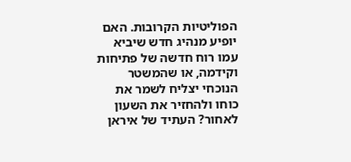הפוליטיות הקרובות. האם יופיע מנהיג חדש שיביא עמו רוח חדשה של פתיחות וקידמה, או שהמשטר הנוכחי יצליח לשמר את כוחו ולהחזיר את השעון לאחור? העתיד של איראן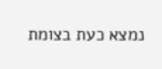נמצא כעת בצומת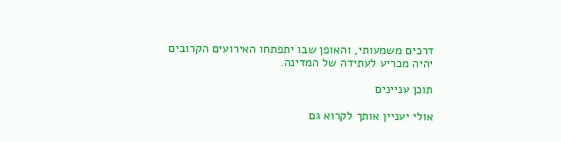דרכים משמעותי, והאופן שבו יתפתחו האירועים הקרובים יהיה מכריע לעתידה של המדינה.

תוכן עניינים

אולי יעניין אותך לקרוא גם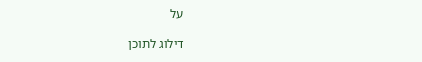על

דילוג לתוכן